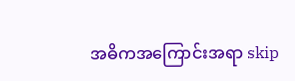အဓိကအကြောင်းအရာ skip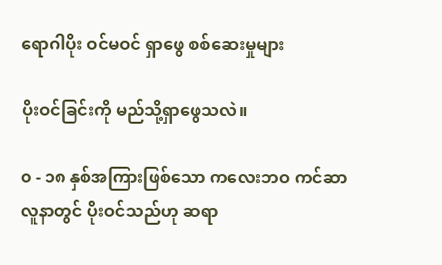ရောဂါပိုး ဝင်မဝင် ရှာဖွေ စစ်ဆေးမှုများ

ပိုးဝင်ခြင်းကို မည်သို့ရှာဖွေသလဲ။

၀ - ၁၈ နှစ်အကြားဖြစ်သော ကလေးဘဝ ကင်ဆာလူနာတွင် ပိုးဝင်သည်ဟု ဆရာ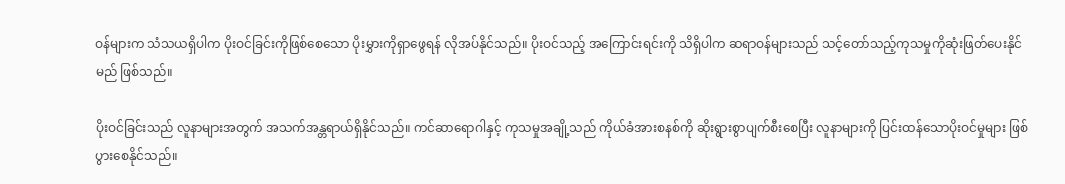ဝန်များက သံသယရှိပါက ပိုးဝင်ခြင်းကိုဖြစ်စေသော ပိုးမွှားကိုရှာဖွေရန် လိုအပ်နိုင်သည်။ ပိုးဝင်သည့် အကြောင်းရင်းကို သိရှိပါက ဆရာဝန်များသည် သင့်တော်သည့်ကုသမှုကိုဆုံးဖြတ်ပေးနိုင်မည် ဖြစ်သည်။

ပိုးဝင်ခြင်းသည် လူနာများအတွက် အသက်အန္တရာယ်ရှိနိုင်သည်။ ကင်ဆာရောဂါနှင့် ကုသမှုအချို့သည် ကိုယ်ခံအားစနစ်ကို ဆိုးရွားစွာပျက်စီးစေပြီး လူနာများကို ပြင်းထန်သောပိုးဝင်မှုများ ဖြစ်ပွားစေနိုင်သည်။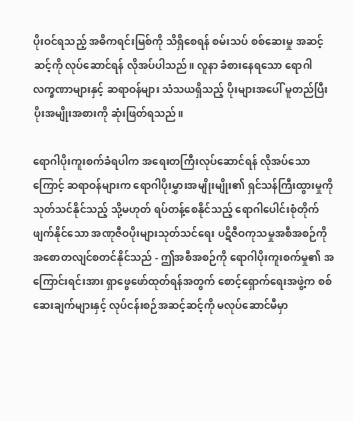ပိုးဝင်ရသည့် အဓိကရင်းမြစ်ကို သိရှိစေရန် စမ်းသပ် စစ်ဆေးမှု အဆင့်ဆင့်ကို လုပ်ဆောင်ရန် လိုအပ်ပါသည်။ လူနာ ခံစားနေရသော ရောဂါ လက္ခဏာများနှင့် ဆရာဝန်များ သံသယရှိသည့် ပိုးများအပေါ် မူတည်ပြီး ပိုးအမျိုးအစားကို ဆုံးဖြတ်ရသည်။

ရောဂါပိုးကူးစက်ခံရပါက အရေးတကြီးလုပ်ဆောင်ရန် လိုအပ်သောကြောင့် ဆရာဝန်များက ရောဂါပိုးမွှားအမျိုးမျိုး၏ ရှင်သန်ကြီးထွားမှုကို သုတ်သင်နိုင်သည့် သို့မဟုတ် ရပ်တန့်စေနိုင်သည့် ရောဂါပေါင်းစုံတိုက်ဖျက်နိုင်သော အဏုဇီဝပိုးများသုတ်သင်ရေး ပဋိဇီဝကုသမှုအစီအစဉ်ကို အစောတလျင်စတင်နိုင်သည် - ဤအစီအစဉ်ကို ရောဂါပိုးကူးစက်မှု၏ အကြောင်းရင်းအား ရှာဖွေဖော်ထုတ်ရန်အတွက် စောင့်ရှောက်ရေးအဖွဲ့က စစ်ဆေးချက်များနှင့် လုပ်ငန်းစဉ်အဆင့်ဆင့်ကို မလုပ်ဆောင်မီမှာ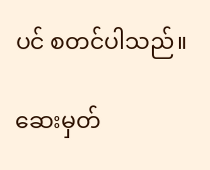ပင် စတင်ပါသည်။

ဆေးမှတ်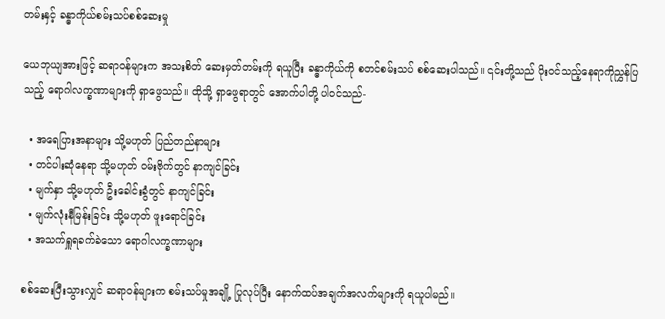တမ်းနှင့် ခန္ဓာကိုယ်စမ်းသပ်စစ်ဆေးမှု

ယေဘုယျအားဖြင့် ဆရာဝန်များက အသးစိတ် ဆေးမှတ်တမ်းကို ရယူပြီး ခန္ဓာကိုယ်ကို စတင်စမ်းသပ် စစ်ဆေးပါသည်။ ၎င်းတို့သည် ပိုးဝင်သည့်နေရာကိုညွှန်ပြသည့် ရောဂါလက္ခဏာများကို ရှာဖွေသည်။ ထိုသို့ ရှာဖွေရာတွင် အောက်ပါတို့ ပါဝင်သည်-

  • အရေပြားအနာများ သို့မဟုတ် ပြည်တည်နာများ
  • တင်ပါးဆုံနေရာ သို့မဟုတ် ဝမ်းဗိုက်တွင် နာကျင်ခြင်း
  • မျက်နှာ သို့မဟုတ် ဦးခေါင်းခွံတွင် နာကျင်ခြင်း
  • မျက်လုံးနီမြန်းခြင်း သို့မဟုတ် ဖူးရောင်ခြင်း
  • အသက်ရှူရခက်ခဲသော ရောဂါလက္ခဏာများ

စစ်ဆေးပြီးသွားလျှင် ဆရာဝန်များက စမ်းသပ်မှုအချို့ ပြုလုပ်ပြီး နောက်ထပ်အချက်အလက်များကို ရယူပါမည်။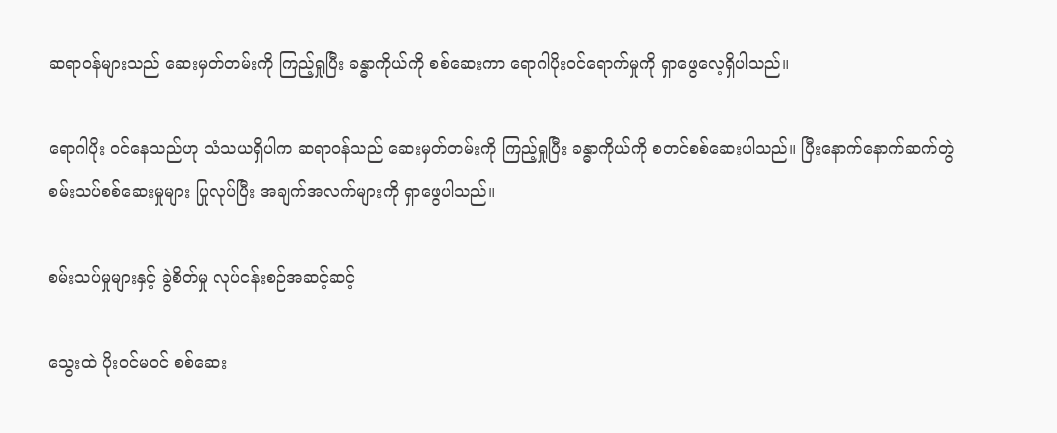ဆရာဝန်များသည် ဆေးမှတ်တမ်းကို ကြည့်ရှုပြီး ခန္ဓာကိုယ်ကို စစ်ဆေးကာ ရောဂါပိုးဝင်ရောက်မှုကို ရှာဖွေလေ့ရှိပါသည်။

ရောဂါပိုး ဝင်နေသည်ဟု သံသယရှိပါက ဆရာဝန်သည် ဆေးမှတ်တမ်းကို ကြည့်ရှုပြီး ခန္ဓာကိုယ်ကို စတင်စစ်ဆေးပါသည်။ ပြီးနောက်နောက်ဆက်တွဲ စမ်းသပ်စစ်ဆေးမှုများ ပြုလုပ်ပြီး အချက်အလက်များကို ရှာဖွေပါသည်။

စမ်းသပ်မှုများနှင့် ခွဲစိတ်မှု လုပ်ငန်းစဉ်အဆင့်ဆင့်

သွေးထဲ ပိုးဝင်မဝင် စစ်ဆေး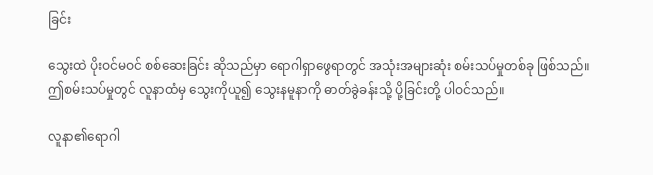ခြင်း

သွေးထဲ ပိုးဝင်မဝင် စစ်ဆေးခြင်း ဆိုသည်မှာ ရောဂါရှာဖွေရာတွင် အသုံးအများဆုံး စမ်းသပ်မှုတစ်ခု ဖြစ်သည်။ ဤစမ်းသပ်မှုတွင် လူနာထံမှ သွေးကိုယူ၍ သွေးနမူနာကို ဓာတ်ခွဲခန်းသို့ ပို့ခြင်းတို့ ပါဝင်သည်။

လူနာ၏ရောဂါ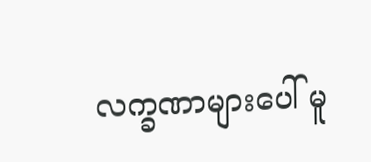လက္ခဏာများပေါ် မူ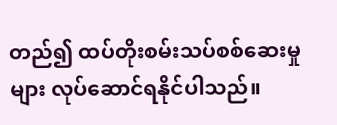တည်၍ ထပ်တိုးစမ်းသပ်စစ်ဆေးမှုများ လုပ်ဆောင်ရနိုင်ပါသည်။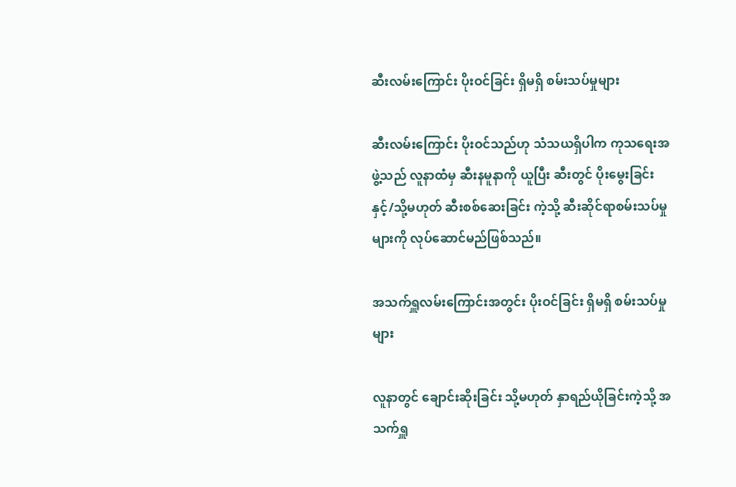ဆီးလမ်းကြောင်း ပိုးဝင်ခြင်း ရှိမရှိ စမ်းသပ်မှုများ

ဆီးလမ်းကြောင်း ပိုးဝင်သည်ဟု သံသယရှိပါက ကုသရေးအဖွဲ့သည် လူနာထံမှ ဆီးနမူနာကို ယူပြီး ဆီးတွင် ပိုးမွေးခြင်း နှင့်/သို့မဟုတ် ဆီးစစ်ဆေးခြင်း ကဲ့သို့ ဆီးဆိုင်ရာစမ်းသပ်မှုများကို လုပ်ဆောင်မည်ဖြစ်သည်။

အသက်ရှူလမ်းကြောင်းအတွင်း ပိုးဝင်ခြင်း ရှိမရှိ စမ်းသပ်မှုများ

လူနာတွင် ချောင်းဆိုးခြင်း သို့မဟုတ် နှာရည်ယိုခြင်းကဲ့သို့ အသက်ရှူ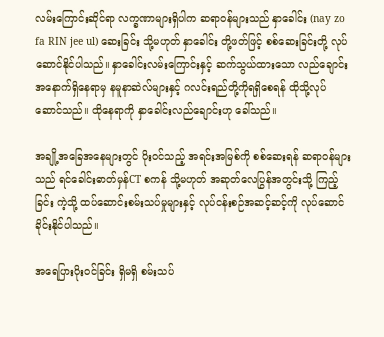လမ်းကြောင်းဆိုင်ရာ လက္ခဏာများရှိပါက ဆရာဝန်များသည် နှာခေါင်း (nay zo fa RIN jee ul) ဆေးခြင်း သို့မဟုတ် နှာခေါင်း တို့ဖတ်ဖြင့် စစ်ဆေးခြင်းတို့ လုပ်ဆောင်နိုင်ပါသည်။ နှာခေါင်းလမ်းကြောင်းနှင့် ဆက်သွယ်ထားသော လည်ချောင်းအနောက်ရှိနေရာမှ နမူနာဆဲလ်များနှင့် ဂလင်းရည်တို့ကိုရရှိစေရန် ထိုသို့လုပ်ဆောင်သည်။ ထိုနေရာကို နှာခေါင်းလည်ချောင်းဟု ခေါ်သည်။

အချို့အခြေအနေများတွင် ပိုးဝင်သည့် အရင်းအမြစ်ကို စစ်ဆေးရန် ဆရာဝန်များသည် ရင်ခေါင်းဓာတ်မှန်CT စကန် သို့မဟုတ် အဆုတ်လေပြွန်အတွင်းသို့ ကြည့်ခြင်း ကဲ့သို့ ထပ်ဆောင်းစမ်းသပ်မှုများနှင့် လုပ်ငန်းစဉ်အဆင့်ဆင့်ကို လုပ်ဆောင်ခိုင်းနိုင်ပါသည်။

အရေပြားပိုးဝင်ခြင်း ရှိမရှိ စမ်းသပ်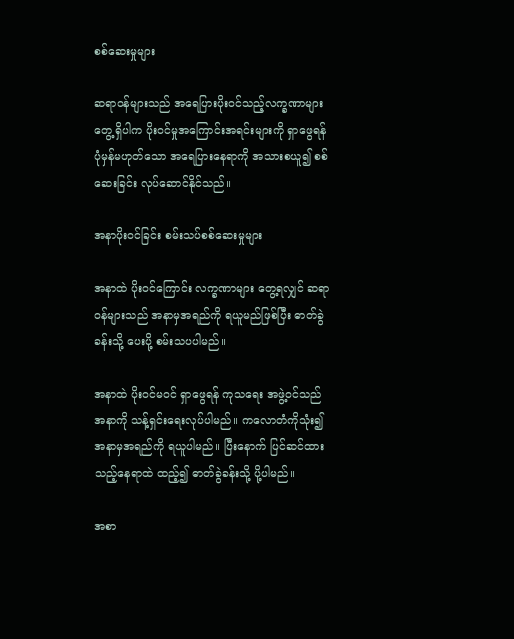စစ်ဆေးမှုများ

ဆရာဝန်များသည် အရေပြားပိုးဝင်သည့်လက္ခဏာများတွေ့ရှိပါက ပိုးဝင်မှုအကြောင်းအရင်းများကို ရှာဖွေရန် ပုံမှန်မဟုတ်သော အရေပြားနေရာကို အသားစယူ၍ စစ်ဆေးခြင်း လုပ်ဆောင်နိုင်သည်။

အနာပိုးဝင်ခြင်း စမ်းသပ်စစ်ဆေးမှုများ

အနာထဲ ပိုးဝင်ကြောင်း လက္ခဏာများ တွေ့ရလျှင် ဆရာဝန်များသည် အနာမှအရည်ကို ရယူမည်ဖြစ်ပြီး ဓာတ်ခွဲခန်းသို့ ပေးပို့ စမ်းသပပါမည်။

အနာထဲ ပိုးဝင်မဝင် ရှာဖွေရန် ကုသရေး အဖွဲ့ဝင်သည် အနာကို သန့်ရှင်းရေးလုပ်ပါမည်။ ကလောတံကိုသုံး၍ အနာမှအရည်ကို ရယူပါမည်။ ပြီးနောက် ပြင်ဆင်ထားသည့်နေရာထဲ ထည့်၍ ဓာတ်ခွဲခန်းသို့ ပို့ပါမည်။

အစာ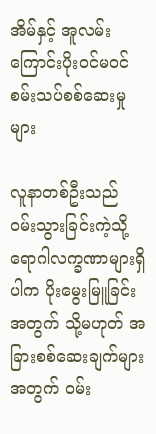အိမ်နှင့် အူလမ်းကြောင်းပိုးဝင်မဝင် စမ်းသပ်စစ်ဆေးမှုများ

လူနာတစ်ဦးသည် ဝမ်းသွားခြင်းကဲ့သို့ ရောဂါလက္ခဏာများရှိပါက ပိုးမွေးမြူခြင်းအတွက် သို့မဟုတ် အခြားစစ်ဆေးချက်များအတွက် ဝမ်း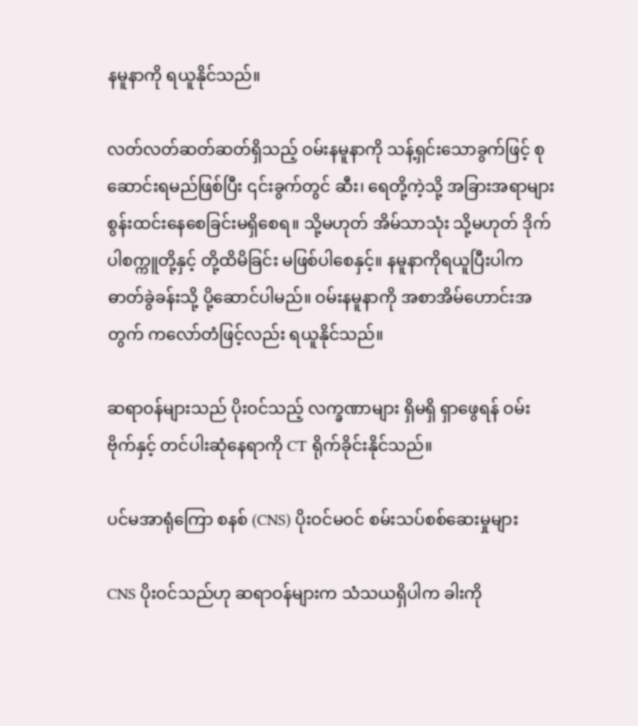နမူနာကို ရယူနိုင်သည်။

လတ်လတ်ဆတ်ဆတ်ရှိသည့် ဝမ်းနမူနာကို သန့်ရှင်းသောခွက်ဖြင့် စုဆောင်းရမည်ဖြစ်ပြီး ၎င်းခွက်တွင် ဆီး၊ ရေတို့ကဲ့သို့ အခြားအရာများ စွန်းထင်းနေစေခြင်းမရှိစေရ။ သို့မဟုတ် အိမ်သာသုံး သို့မဟုတ် ဒိုက်ပါစက္ကူတို့နှင့် တို့ထိမိခြင်း မဖြစ်ပါစေနှင့်။ နမူနာကိုရယူပြီးပါက ဓာတ်ခွဲခန်းသို့ ပို့ဆောင်ပါမည်။ ဝမ်းနမူနာကို အစာအိမ်ဟောင်းအတွက် ကလော်တံဖြင့်လည်း ရယူနိုင်သည်။

ဆရာဝန်များသည် ပိုးဝင်သည့် လက္ခဏာများ ရှိမရှိ ရှာဖွေရန် ဝမ်းဗိုက်နှင့် တင်ပါးဆုံနေရာကို CT ရိုက်ခိုင်းနိုင်သည်။

ပင်မအာရုံကြော စနစ် (CNS) ပိုးဝင်မဝင် စမ်းသပ်စစ်ဆေးမှုများ

CNS ပိုးဝင်သည်ဟု ဆရာဝန်များက သံသယရှိပါက ခါးကို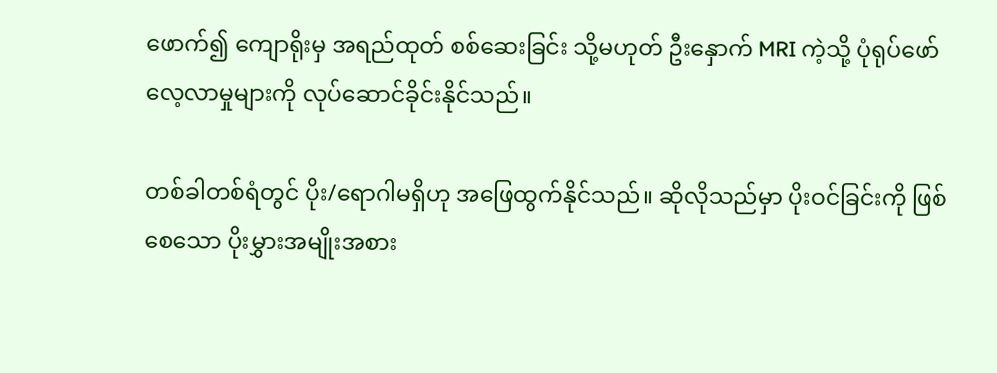ဖောက်၍ ကျောရိုးမှ အရည်ထုတ် စစ်ဆေးခြင်း သို့မဟုတ် ဦးနှောက် MRI ကဲ့သို့ ပုံရုပ်ဖော် လေ့လာမှုများကို လုပ်ဆောင်ခိုင်းနိုင်သည်။

တစ်ခါတစ်ရံတွင် ပိုး/ရောဂါမရှိဟု အဖြေထွက်နိုင်သည်။ ဆိုလိုသည်မှာ ပိုးဝင်ခြင်းကို ဖြစ်စေသော ပိုးမွှားအမျိုးအစား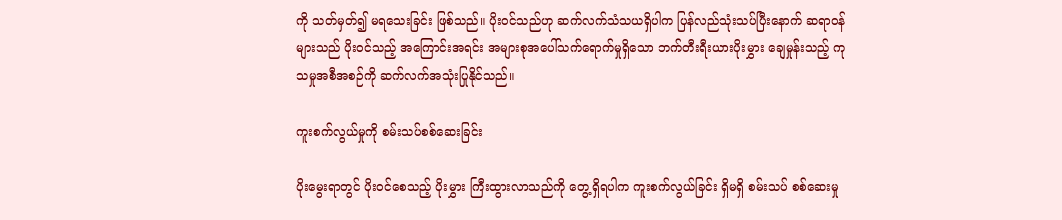ကို သတ်မှတ်၍ မရသေးခြင်း ဖြစ်သည်။ ပိုးဝင်သည်ဟု ဆက်လက်သံသယရှိပါက ပြန်လည်သုံးသပ်ပြီးနောက် ဆရာဝန်များသည် ပိုးဝင်သည့် အကြောင်းအရင်း အများစုအပေါ်သက်ရောက်မှုရှိသော ဘက်တီးရီးယားပိုးမွှား ချေမှုန်းသည့် ကုသမှုအစီအစဉ်ကို ဆက်လက်အသုံးပြုနိုင်သည်။

ကူးစက်လွယ်မှုကို စမ်းသပ်စစ်ဆေးခြင်း

ပိုးမွေးရာတွင် ပိုးဝင်စေသည့် ပိုးမွှား ကြီးထွားလာသည်ကို တွေ့ရှိရပါက ကူးစက်လွယ်ခြင်း ရှိမရှိ စမ်းသပ် စစ်ဆေးမှု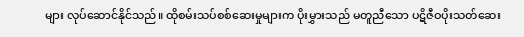များ လုပ်ဆောင်နိုင်သည်။ ထိုစမ်းသပ်စစ်ဆေးမှုများက ပိုးမွှားသည် မတူညီသော ပဋိဇီဝပိုးသတ်ဆေး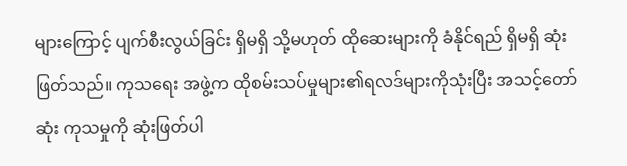များကြောင့် ပျက်စီးလွယ်ခြင်း ရှိမရှိ သို့မဟုတ် ထိုဆေးများကို ခံနိုင်ရည် ရှိမရှိ ဆုံးဖြတ်သည်။ ကုသရေး အဖွဲ့က ထိုစမ်းသပ်မှုများ၏ရလဒ်များကိုသုံးပြီး အသင့်တော်ဆုံး ကုသမှုကို ဆုံးဖြတ်ပါ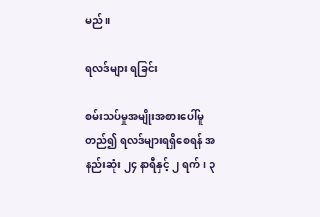မည်။

ရလဒ်များ ရခြင်း

စမ်းသပ်မှုအမျိုးအစားပေါ်မူတည်၍ ရလဒ်များရရှိစေရန် အနည်းဆုံး ၂၄ နာရီနှင့် ၂ ရက်၊ ၃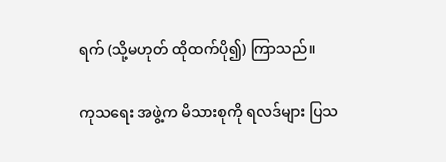ရက် (သို့မဟုတ် ထိုထက်ပို၍) ကြာသည်။

ကုသရေး အဖွဲ့က မိသားစုကို ရလဒ်များ ပြသ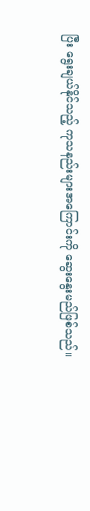ပြီး ရွေးချယ်နိုင်သည့် ကုသနည်းများအကြောင်းကို ဆွေးနွေးမည်ဖြစ်သည်။